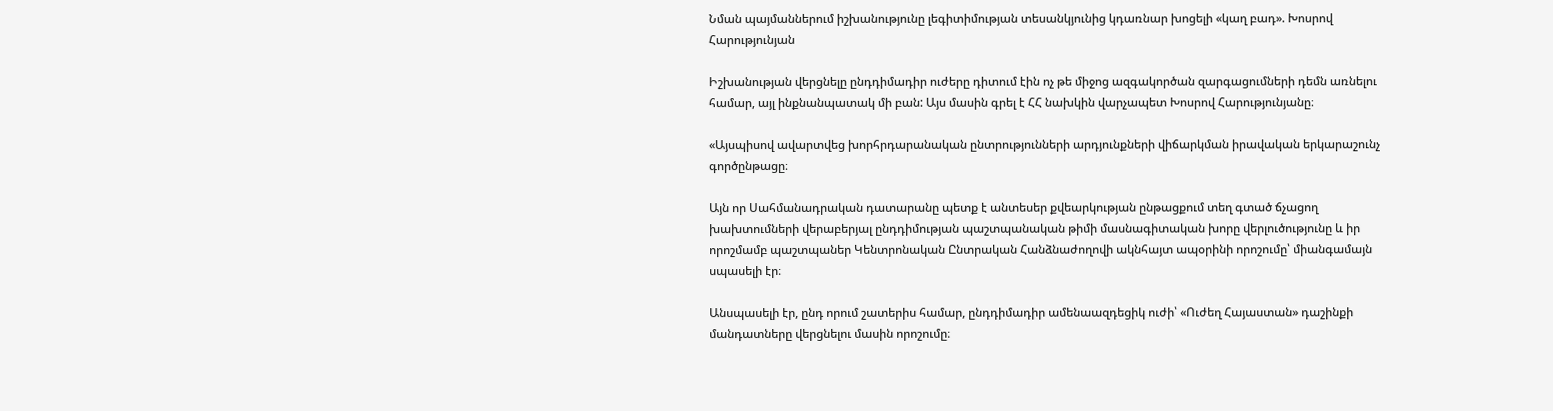Նման պայմաններում իշխանությունը լեգիտիմության տեսանկյունից կդառնար խոցելի «կաղ բադ». Խոսրով Հարությունյան

Իշխանության վերցնելը ընդդիմադիր ուժերը դիտում էին ոչ թե միջոց ազգակործան զարգացումների դեմն առնելու համար, այլ ինքնանպատակ մի բան: Այս մասին գրել է ՀՀ նախկին վարչապետ Խոսրով Հարությունյանը։

«Այսպիսով ավարտվեց խորհրդարանական ընտրությունների արդյունքների վիճարկման իրավական երկարաշունչ գործընթացը։

Այն որ Սահմանադրական դատարանը պետք է անտեսեր քվեարկության ընթացքում տեղ գտած ճչացող խախտումների վերաբերյալ ընդդիմության պաշտպանական թիմի մասնագիտական խորը վերլուծությունը և իր որոշմամբ պաշտպաներ Կենտրոնական Ընտրական Հանձնաժողովի ակնհայտ ապօրինի որոշումը՝ միանգամայն սպասելի էր։

Անսպասելի էր, ընդ որում շատերիս համար, ընդդիմադիր ամենաազդեցիկ ուժի՝ «Ուժեղ Հայաստան» դաշինքի մանդատները վերցնելու մասին որոշումը։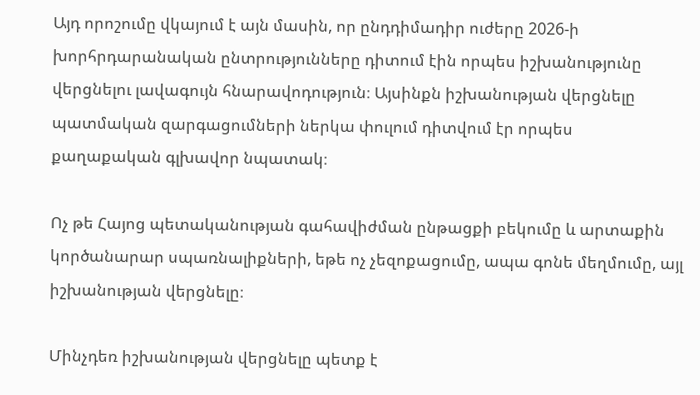Այդ որոշումը վկայում է այն մասին, որ ընդդիմադիր ուժերը 2026-ի խորհրդարանական ընտրությունները դիտում էին որպես իշխանությունը վերցնելու լավագույն հնարավոդություն։ Այսինքն իշխանության վերցնելը պատմական զարգացումների ներկա փուլում դիտվում էր որպես քաղաքական գլխավոր նպատակ։

Ոչ թե Հայոց պետականության գահավիժման ընթացքի բեկումը և արտաքին կործանարար սպառնալիքների, եթե ոչ չեզոքացումը, ապա գոնե մեղմումը, այլ իշխանության վերցնելը։

Մինչդեռ իշխանության վերցնելը պետք է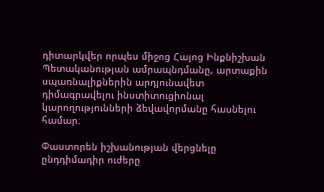դիտարկվեր որպես միջոց Հայոց Ինքնիշխան Պետականության ամրապնդմանը, արտաքին սպառնալիքներին արդյունավետ դիմագրավելու ինստիտուցիոնալ կարողությունների ձեվավորմանը հասնելու համար։

Փաստորեն իշխանության վերցնելը ընդդիմադիր ուժերը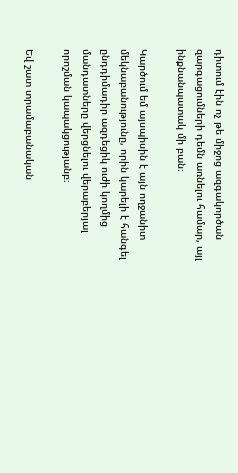դիտում էին ոչ թե միջոց ազգակործան զարգացումների դեմն առնելու համար, այլ ինքնանպատակ մի բան։

Կարծում եմ այսպիսին է այն ողջանիտ մեկնաբանությունը, որին կարելի է հանգել ընդդիմադիր ազդեցիկ ուժի կողմից մանդատները վերցնելու վերաբերյալ որոշման կապակցությանբ։

Եվ շատ տրամաբանական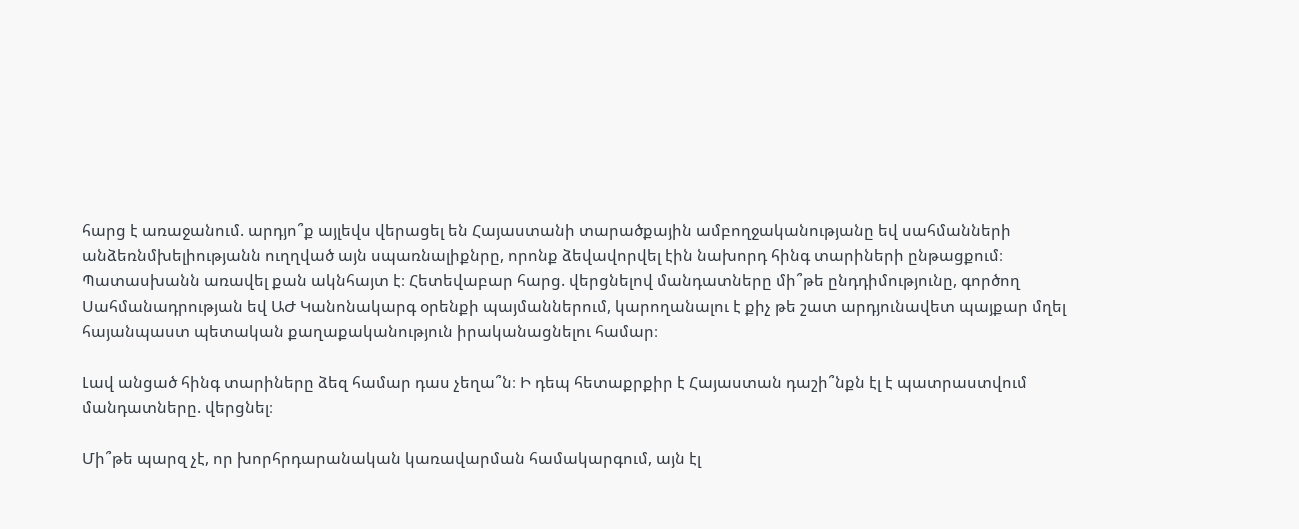հարց է առաջանում. արդյո՞ք այլեվս վերացել են Հայաստանի տարածքային ամբողջականությանը եվ սահմանների անձեռնմխելիությանն ուղղված այն սպառնալիքնրը, որոնք ձեվավորվել էին նախորդ հինգ տարիների ընթացքում։ Պատասխանն առավել քան ակնհայտ է։ Հետեվաբար հարց. վերցնելով մանդատները մի՞թե ընդդիմությունը, գործող Սահմանադրության եվ ԱԺ Կանոնակարգ օրենքի պայմաններում, կարողանալու է քիչ թե շատ արդյունավետ պայքար մղել հայանպաստ պետական քաղաքականություն իրականացնելու համար։

Լավ անցած հինգ տարիները ձեզ համար դաս չեղա՞ն։ Ի դեպ հետաքրքիր է Հայաստան դաշի՞նքն էլ է պատրաստվում մանդատները. վերցնել։

Մի՞թե պարզ չէ, որ խորհրդարանական կառավարման համակարգում, այն էլ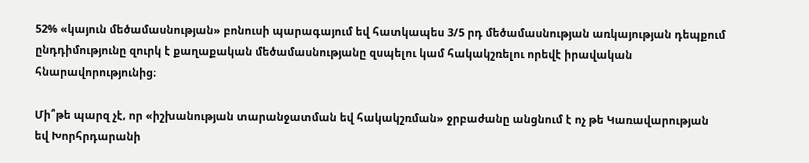52% «կայուն մեծամասնության» բոնուսի պարագայում եվ հատկապես 3/5 րդ մեծամասնության առկայության դեպքում ընդդիմությունը զուրկ է քաղաքական մեծամասնությանը զսպելու կամ հակակշռելու որեվէ իրավական հնարավորությունից։

Մի՞թե պարզ չէ, որ «իշխանության տարանջատման եվ հակակշռման» ջրբաժանը անցնում է ոչ թե Կառավարության եվ Խորհրդարանի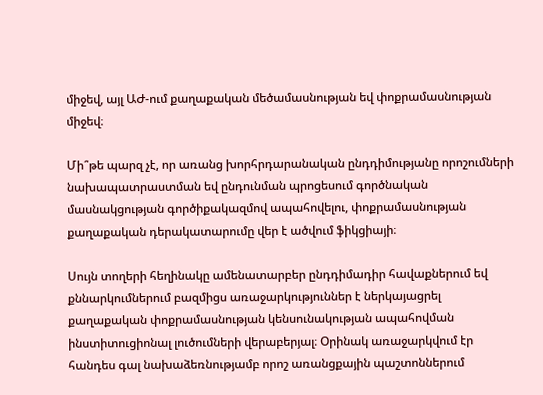միջեվ, այլ ԱԺ-ում քաղաքական մեծամասնության եվ փոքրամասնության միջեվ։

Մի՞թե պարզ չէ, որ առանց խորհրդարանական ընդդիմությանը որոշումների նախապատրաստման եվ ընդունման պրոցեսում գործնական մասնակցության գործիքակազմով ապահովելու, փոքրամասնության քաղաքական դերակատարումը վեր է ածվում ֆիկցիայի։

Սույն տողերի հեղինակը ամենատարբեր ընդդիմադիր հավաքներում եվ քննարկումներում բազմիցս առաջարկություններ է ներկայացրել քաղաքական փոքրամասնության կենսունակության ապահովման ինստիտուցիոնալ լուծումների վերաբերյալ։ Օրինակ առաջարկվում էր հանդես գալ նախաձեռնությամբ որոշ առանցքային պաշտոններում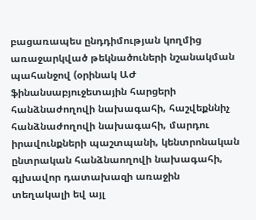բացառապես ընդդիմության կողմից առաջարկված թեկնածուների նշանակման պահանջով (օրինակ ԱԺ ֆինանսաբյուջետային հարցերի հանձնաժողովի նախագահի, հաշվեքննիչ հանձնաժողովի նախագահի, մարդու իրավունքների պաշտպանի, կենտրոնական ընտրական հանձնաողովի նախագահի, գլխավոր դատախազի առաջին տեղակալի եվ այլ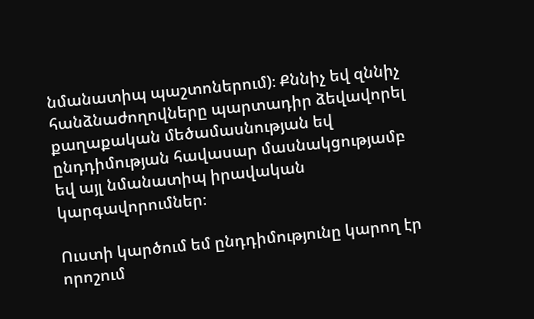նմանատիպ պաշտոներում)։ Քննիչ եվ զննիչ հանձնաժողովները պարտադիր ձեվավորել քաղաքական մեծամասնության եվ ընդդիմության հավասար մասնակցությամբ եվ այլ նմանատիպ իրավական կարգավորումներ։

Ուստի կարծում եմ ընդդիմությունը կարող էր որոշում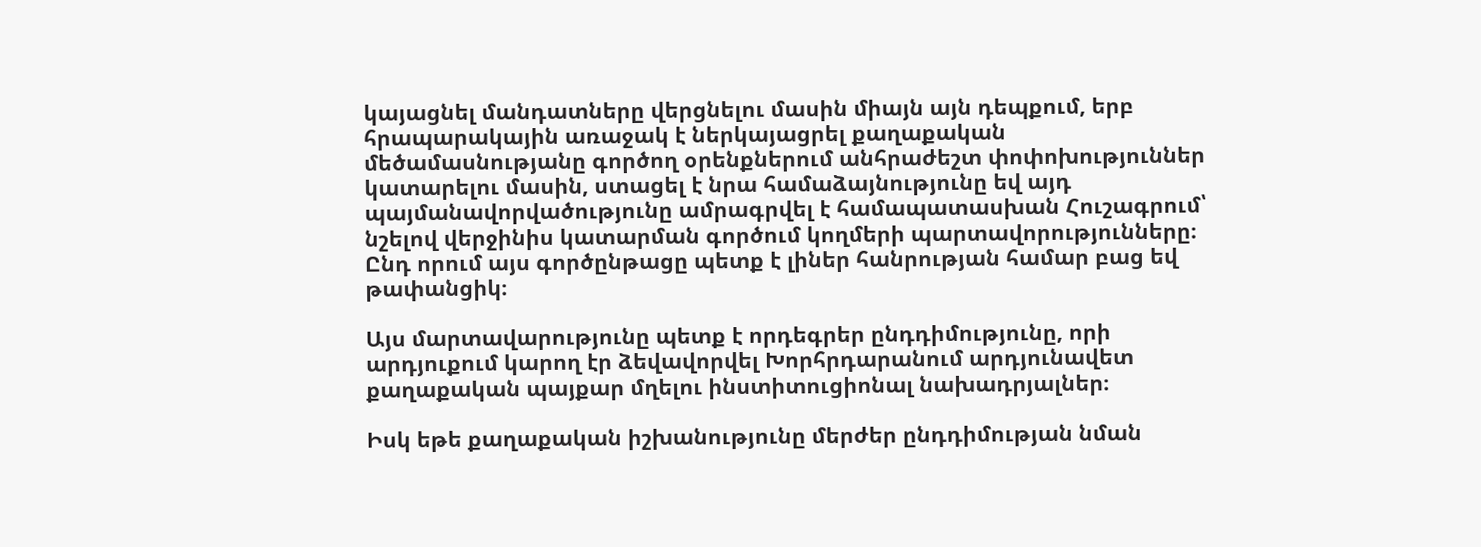կայացնել մանդատները վերցնելու մասին միայն այն դեպքում, երբ հրապարակային առաջակ է ներկայացրել քաղաքական մեծամասնությանը գործող օրենքներում անհրաժեշտ փոփոխություններ կատարելու մասին, ստացել է նրա համաձայնությունը եվ այդ պայմանավորվածությունը ամրագրվել է համապատասխան Հուշագրում՝ նշելով վերջինիս կատարման գործում կողմերի պարտավորությունները։ Ընդ որում այս գործընթացը պետք է լիներ հանրության համար բաց եվ թափանցիկ։

Այս մարտավարությունը պետք է որդեգրեր ընդդիմությունը, որի արդյուքում կարող էր ձեվավորվել Խորհրդարանում արդյունավետ քաղաքական պայքար մղելու ինստիտուցիոնալ նախադրյալներ։

Իսկ եթե քաղաքական իշխանությունը մերժեր ընդդիմության նման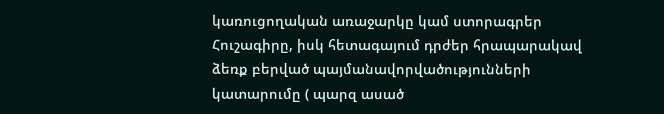կառուցողական առաջարկը կամ ստորագրեր Հուշագիրը, իսկ հետագայում դրժեր հրապարակավ ձեռք բերված պայմանավորվածությունների կատարումը ( պարզ ասած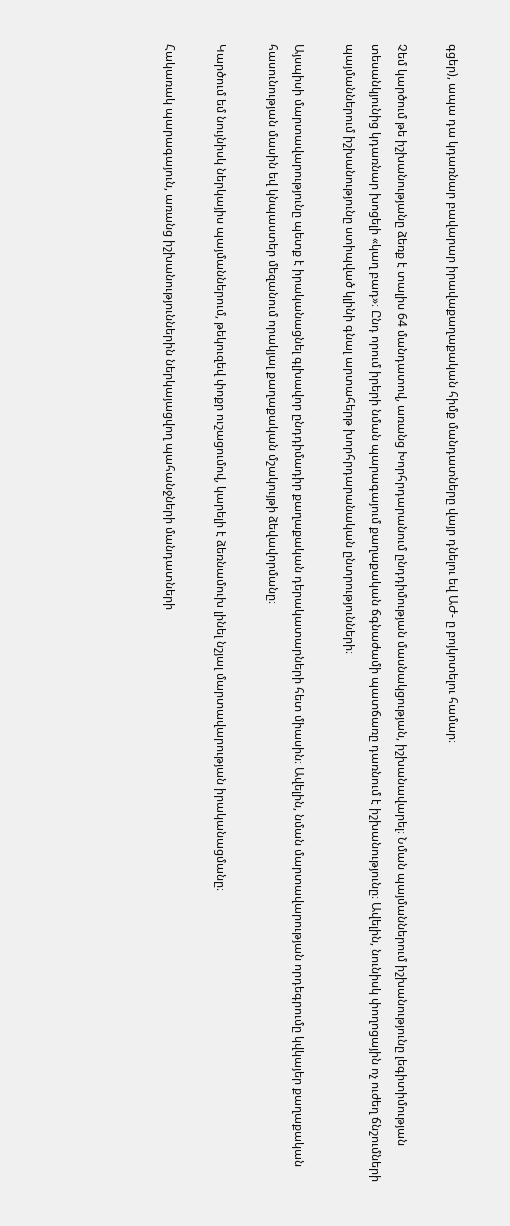գցեր), ապա դա կդառնար բավարար իրավաքաղաքական հիմք մանդատները վայր դնելու եվ ԱԺ- ը բոյկոտելու համար։

Չեմ կարծում թե իշխանությանը ձեռք է տալիս 64 մանդատով, առանց Խորհրդարանում ընդդիմության մասնակցության, իշխանավարել։ Նման պայմաններում իշխանությունը լեգիտիմության տեսանկյունից կդառնար խոցելի «կաղ բադ»։ Ընդ որում իրերի նման պարագայում քաղաքական ճգնաժամի պատճառը դառնում է իշխանությունը։ Ավելին, նունիսկ փողոցային ոչ ուժեղ ճնշումների պայմաններում իշխանությունը ստիպված կլինի գնալ արտահերթ խորհրդարանական ընտրությունների։

Այսպիսի մարտավարությունը պետք է իրականացնել գլխավոր ընդդիմադիր քաղաքական դերակատարների հետ միասին։ Ավելին, նման մարտավարության որդեգրումը կվկայեր քաղաքական հասունության մասին եվ կնպաստեր մեզանում որակյալ քաղաքական մշակույթի ձեվավորմանը։

Կարծում եմ նույնիսկ ներկայիս պայմաններում, թեկուզեվ փոքր ուշացումով, կարելի է ձեռնամուխ լինել նշյալ մարտավարության իրականացմանը։

Հակառակ պարագայուն, առանց իշխանություններին ներկայացվող պահանջների մանդատների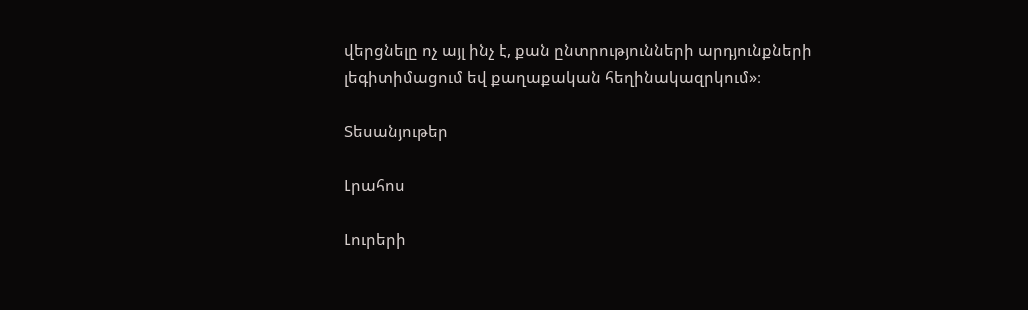վերցնելը ոչ այլ ինչ է, քան ընտրությունների արդյունքների լեգիտիմացում եվ քաղաքական հեղինակազրկում»։

Տեսանյութեր

Լրահոս

Լուրերի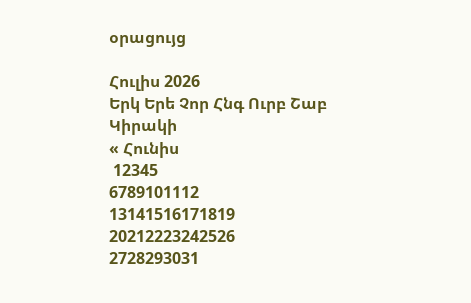օրացույց

Հուլիս 2026
Երկ Երե Չոր Հնգ Ուրբ Շաբ Կիրակի
« Հունիս
 12345
6789101112
13141516171819
20212223242526
2728293031